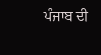ਪੰਜਾਬ ਦੀ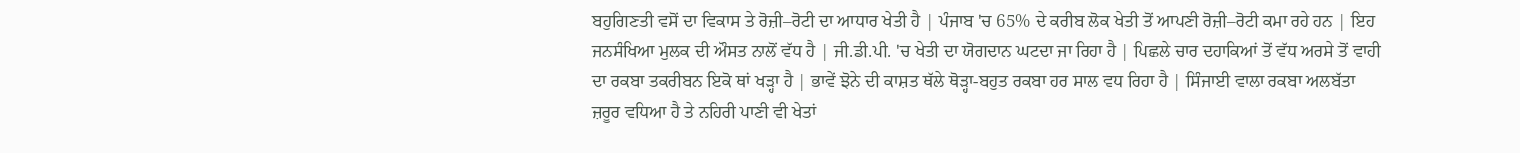ਬਹੁਗਿਣਤੀ ਵਸੋਂ ਦਾ ਵਿਕਾਸ ਤੇ ਰੋਜ਼ੀ–ਰੋਟੀ ਦਾ ਆਧਾਰ ਖੇਤੀ ਹੈ | ਪੰਜਾਬ 'ਚ 65% ਦੇ ਕਰੀਬ ਲੋਕ ਖੇਤੀ ਤੋਂ ਆਪਣੀ ਰੋਜ਼ੀ–ਰੋਟੀ ਕਮਾ ਰਹੇ ਹਨ | ਇਹ ਜਨਸੰਖਿਆ ਮੁਲਕ ਦੀ ਔਸਤ ਨਾਲੋਂ ਵੱਧ ਹੈ | ਜੀ.ਡੀ.ਪੀ. 'ਚ ਖੇਤੀ ਦਾ ਯੋਗਦਾਨ ਘਟਦਾ ਜਾ ਰਿਹਾ ਹੈ | ਪਿਛਲੇ ਚਾਰ ਦਹਾਕਿਆਂ ਤੋਂ ਵੱਧ ਅਰਸੇ ਤੋਂ ਵਾਹੀ ਦਾ ਰਕਬਾ ਤਕਰੀਬਨ ਇਕੋ ਥਾਂ ਖੜ੍ਹਾ ਹੈ | ਭਾਵੇਂ ਝੋਨੇ ਦੀ ਕਾਸ਼ਤ ਥੱਲੇ ਥੋੜ੍ਹਾ-ਬਹੁਤ ਰਕਬਾ ਹਰ ਸਾਲ ਵਧ ਰਿਹਾ ਹੈ | ਸਿੰਜਾਈ ਵਾਲਾ ਰਕਬਾ ਅਲਬੱਤਾ ਜ਼ਰੂਰ ਵਧਿਆ ਹੈ ਤੇ ਨਹਿਰੀ ਪਾਣੀ ਵੀ ਖੇਤਾਂ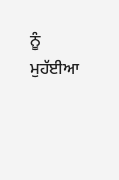ਨੂੰ ਮੁਹੱਈਆ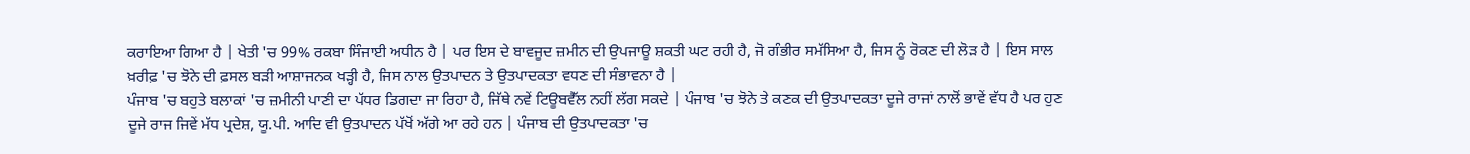ਕਰਾਇਆ ਗਿਆ ਹੈ | ਖੇਤੀ 'ਚ 99% ਰਕਬਾ ਸਿੰਜਾਈ ਅਧੀਨ ਹੈ | ਪਰ ਇਸ ਦੇ ਬਾਵਜੂਦ ਜ਼ਮੀਨ ਦੀ ਉਪਜਾਊ ਸ਼ਕਤੀ ਘਟ ਰਹੀ ਹੈ, ਜੋ ਗੰਭੀਰ ਸਮੱਸਿਆ ਹੈ, ਜਿਸ ਨੂੰ ਰੋਕਣ ਦੀ ਲੋੜ ਹੈ | ਇਸ ਸਾਲ ਖ਼ਰੀਫ਼ 'ਚ ਝੋਨੇ ਦੀ ਫ਼ਸਲ ਬੜੀ ਆਸ਼ਾਜਨਕ ਖੜ੍ਹੀ ਹੈ, ਜਿਸ ਨਾਲ ਉਤਪਾਦਨ ਤੇ ਉਤਪਾਦਕਤਾ ਵਧਣ ਦੀ ਸੰਭਾਵਨਾ ਹੈ |
ਪੰਜਾਬ 'ਚ ਬਹੁਤੇ ਬਲਾਕਾਂ 'ਚ ਜ਼ਮੀਨੀ ਪਾਣੀ ਦਾ ਪੱਧਰ ਡਿਗਦਾ ਜਾ ਰਿਹਾ ਹੈ, ਜਿੱਥੇ ਨਵੇਂ ਟਿਊਬਵੈੱਲ ਨਹੀਂ ਲੱਗ ਸਕਦੇ | ਪੰਜਾਬ 'ਚ ਝੋਨੇ ਤੇ ਕਣਕ ਦੀ ਉਤਪਾਦਕਤਾ ਦੂਜੇ ਰਾਜਾਂ ਨਾਲੋਂ ਭਾਵੇਂ ਵੱਧ ਹੈ ਪਰ ਹੁਣ ਦੂਜੇ ਰਾਜ ਜਿਵੇਂ ਮੱਧ ਪ੍ਰਦੇਸ਼, ਯੂ.ਪੀ. ਆਦਿ ਵੀ ਉਤਪਾਦਨ ਪੱਖੋਂ ਅੱਗੇ ਆ ਰਹੇ ਹਨ | ਪੰਜਾਬ ਦੀ ਉਤਪਾਦਕਤਾ 'ਚ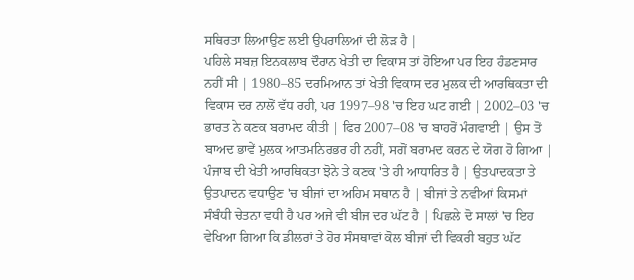ਸਥਿਰਤਾ ਲਿਆਉਣ ਲਈ ਉਪਰਾਲਿਆਂ ਦੀ ਲੋੜ ਹੈ |
ਪਹਿਲੇ ਸਬਜ਼ ਇਨਕਲਾਬ ਦੌਰਾਨ ਖੇਤੀ ਦਾ ਵਿਕਾਸ ਤਾਂ ਹੋਇਆ ਪਰ ਇਹ ਹੰਡਣਸਾਰ ਨਹੀਂ ਸੀ | 1980–85 ਦਰਮਿਆਨ ਤਾਂ ਖੇਤੀ ਵਿਕਾਸ ਦਰ ਮੁਲਕ ਦੀ ਆਰਥਿਕਤਾ ਦੀ ਵਿਕਾਸ ਦਰ ਨਾਲੋਂ ਵੱਧ ਰਹੀ, ਪਰ 1997–98 'ਚ ਇਹ ਘਟ ਗਈ | 2002–03 'ਚ ਭਾਰਤ ਨੇ ਕਣਕ ਬਰਾਮਦ ਕੀਤੀ | ਫਿਰ 2007–08 'ਚ ਬਾਹਰੋਂ ਮੰਗਵਾਈ | ਉਸ ਤੋਂ ਬਾਅਦ ਭਾਵੇਂ ਮੁਲਕ ਆਤਮਨਿਰਭਰ ਹੀ ਨਹੀਂ, ਸਗੋਂ ਬਰਾਮਦ ਕਰਨ ਦੇ ਯੋਗ ਹੋ ਗਿਆ |
ਪੰਜਾਬ ਦੀ ਖੇਤੀ ਆਰਥਿਕਤਾ ਝੋਨੇ ਤੇ ਕਣਕ 'ਤੇ ਹੀ ਆਧਾਰਿਤ ਹੈ | ਉਤਪਾਦਕਤਾ ਤੇ ਉਤਪਾਦਨ ਵਧਾਉਣ 'ਚ ਬੀਜਾਂ ਦਾ ਅਹਿਮ ਸਥਾਨ ਹੈ | ਬੀਜਾਂ ਤੇ ਨਵੀਆਂ ਕਿਸਮਾਂ ਸੰਬੰਧੀ ਚੇਤਨਾ ਵਧੀ ਹੈ ਪਰ ਅਜੇ ਵੀ ਬੀਜ ਦਰ ਘੱਟ ਹੈ | ਪਿਛਲੇ ਦੋ ਸਾਲਾਂ 'ਚ ਇਹ ਵੇਖਿਆ ਗਿਆ ਕਿ ਡੀਲਰਾਂ ਤੇ ਹੋਰ ਸੰਸਥਾਵਾਂ ਕੋਲ ਬੀਜਾਂ ਦੀ ਵਿਕਰੀ ਬਹੁਤ ਘੱਟ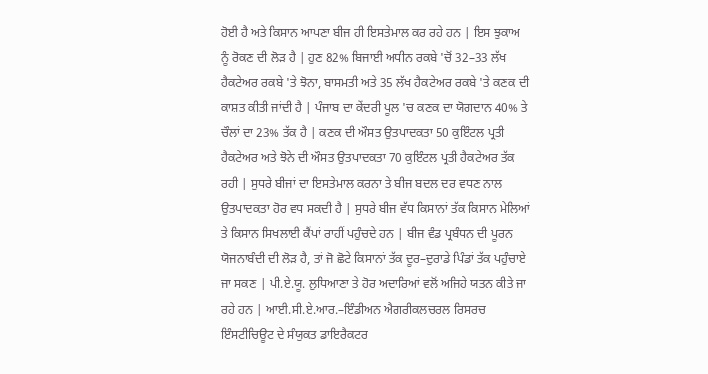ਹੋਈ ਹੈ ਅਤੇ ਕਿਸਾਨ ਆਪਣਾ ਬੀਜ ਹੀ ਇਸਤੇਮਾਲ ਕਰ ਰਹੇ ਹਨ | ਇਸ ਝੁਕਾਅ ਨੂੰ ਰੋਕਣ ਦੀ ਲੋੜ ਹੈ | ਹੁਣ 82% ਬਿਜਾਈ ਅਧੀਨ ਰਕਬੇ 'ਚੋਂ 32–33 ਲੱਖ ਹੈਕਟੇਅਰ ਰਕਬੇ 'ਤੇ ਝੋਨਾ, ਬਾਸਮਤੀ ਅਤੇ 35 ਲੱਖ ਹੈਕਟੇਅਰ ਰਕਬੇ 'ਤੇ ਕਣਕ ਦੀ ਕਾਸ਼ਤ ਕੀਤੀ ਜਾਂਦੀ ਹੈ | ਪੰਜਾਬ ਦਾ ਕੇਂਦਰੀ ਪੂਲ 'ਚ ਕਣਕ ਦਾ ਯੋਗਦਾਨ 40% ਤੇ ਚੌਲਾਂ ਦਾ 23% ਤੱਕ ਹੈ | ਕਣਕ ਦੀ ਔਸਤ ਉਤਪਾਦਕਤਾ 50 ਕੁਇੰਟਲ ਪ੍ਰਤੀ ਹੈਕਟੇਅਰ ਅਤੇ ਝੋਨੇ ਦੀ ਔਸਤ ਉਤਪਾਦਕਤਾ 70 ਕੁਇੰਟਲ ਪ੍ਰਤੀ ਹੈਕਟੇਅਰ ਤੱਕ ਰਹੀ | ਸੁਧਰੇ ਬੀਜਾਂ ਦਾ ਇਸਤੇਮਾਲ ਕਰਨਾ ਤੇ ਬੀਜ ਬਦਲ ਦਰ ਵਧਣ ਨਾਲ ਉਤਪਾਦਕਤਾ ਹੋਰ ਵਧ ਸਕਦੀ ਹੈ | ਸੁਧਰੇ ਬੀਜ ਵੱਧ ਕਿਸਾਨਾਂ ਤੱਕ ਕਿਸਾਨ ਮੇਲਿਆਂ ਤੇ ਕਿਸਾਨ ਸਿਖਲਾਈ ਕੈਂਪਾਂ ਰਾਹੀਂ ਪਹੁੰਚਦੇ ਹਨ | ਬੀਜ ਵੰਡ ਪ੍ਰਬੰਧਨ ਦੀ ਪੂਰਨ ਯੋਜਨਾਬੰਦੀ ਦੀ ਲੋੜ ਹੈ, ਤਾਂ ਜੋ ਛੋਟੇ ਕਿਸਾਨਾਂ ਤੱਕ ਦੂਰ–ਦੁਰਾਡੇ ਪਿੰਡਾਂ ਤੱਕ ਪਹੁੰਚਾਏ ਜਾ ਸਕਣ | ਪੀ.ਏ.ਯੂ. ਲੁਧਿਆਣਾ ਤੇ ਹੋਰ ਅਦਾਰਿਆਂ ਵਲੋਂ ਅਜਿਹੇ ਯਤਨ ਕੀਤੇ ਜਾ ਰਹੇ ਹਨ | ਆਈ.ਸੀ.ਏ.ਆਰ.–ਇੰਡੀਅਨ ਐਗਰੀਕਲਚਰਲ ਰਿਸਰਚ ਇੰਸਟੀਚਿਊਟ ਦੇ ਸੰਯੁਕਤ ਡਾਇਰੈਕਟਰ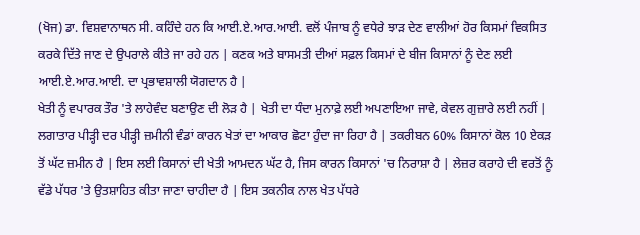(ਖੋਜ) ਡਾ. ਵਿਸ਼ਵਾਨਾਥਨ ਸੀ. ਕਹਿੰਦੇ ਹਨ ਕਿ ਆਈ.ਏ.ਆਰ.ਆਈ. ਵਲੋਂ ਪੰਜਾਬ ਨੂੰ ਵਧੇਰੇ ਝਾੜ ਦੇਣ ਵਾਲੀਆਂ ਹੋਰ ਕਿਸਮਾਂ ਵਿਕਸਿਤ ਕਰਕੇ ਦਿੱਤੇ ਜਾਣ ਦੇ ਉਪਰਾਲੇ ਕੀਤੇ ਜਾ ਰਹੇ ਹਨ | ਕਣਕ ਅਤੇ ਬਾਸਮਤੀ ਦੀਆਂ ਸਫ਼ਲ ਕਿਸਮਾਂ ਦੇ ਬੀਜ ਕਿਸਾਨਾਂ ਨੂੰ ਦੇਣ ਲਈ ਆਈ.ਏ.ਆਰ.ਆਈ. ਦਾ ਪ੍ਰਭਾਵਸ਼ਾਲੀ ਯੋਗਦਾਨ ਹੈ |
ਖੇਤੀ ਨੂੰ ਵਪਾਰਕ ਤੌਰ 'ਤੇ ਲਾਹੇਵੰਦ ਬਣਾਉਣ ਦੀ ਲੋੜ ਹੈ | ਖੇਤੀ ਦਾ ਧੰਦਾ ਮੁਨਾਫ਼ੇ ਲਈ ਅਪਣਾਇਆ ਜਾਵੇ, ਕੇਵਲ ਗੁਜ਼ਾਰੇ ਲਈ ਨਹੀਂ | ਲਗਾਤਾਰ ਪੀੜ੍ਹੀ ਦਰ ਪੀੜ੍ਹੀ ਜ਼ਮੀਨੀ ਵੰਡਾਂ ਕਾਰਨ ਖੇਤਾਂ ਦਾ ਆਕਾਰ ਛੋਟਾ ਹੁੰਦਾ ਜਾ ਰਿਹਾ ਹੈ | ਤਕਰੀਬਨ 60% ਕਿਸਾਨਾਂ ਕੋਲ 10 ਏਕੜ ਤੋਂ ਘੱਟ ਜ਼ਮੀਨ ਹੈ | ਇਸ ਲਈ ਕਿਸਾਨਾਂ ਦੀ ਖੇਤੀ ਆਮਦਨ ਘੱਟ ਹੈ, ਜਿਸ ਕਾਰਨ ਕਿਸਾਨਾਂ 'ਚ ਨਿਰਾਸ਼ਾ ਹੈ | ਲੇਜ਼ਰ ਕਰਾਹੇ ਦੀ ਵਰਤੋਂ ਨੂੰ ਵੱਡੇ ਪੱਧਰ 'ਤੇ ਉਤਸ਼ਾਹਿਤ ਕੀਤਾ ਜਾਣਾ ਚਾਹੀਦਾ ਹੈ | ਇਸ ਤਕਨੀਕ ਨਾਲ ਖੇਤ ਪੱਧਰੇ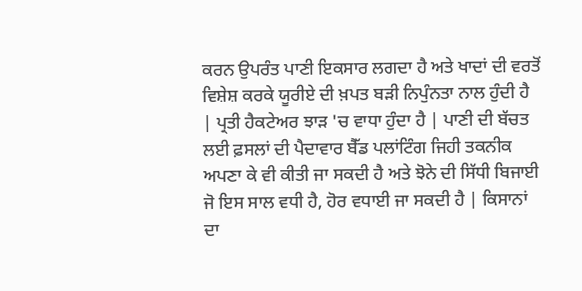ਕਰਨ ਉਪਰੰਤ ਪਾਣੀ ਇਕਸਾਰ ਲਗਦਾ ਹੈ ਅਤੇ ਖਾਦਾਂ ਦੀ ਵਰਤੋਂ ਵਿਸ਼ੇਸ਼ ਕਰਕੇ ਯੂਰੀਏ ਦੀ ਖ਼ਪਤ ਬੜੀ ਨਿਪੁੰਨਤਾ ਨਾਲ ਹੁੰਦੀ ਹੈ | ਪ੍ਰਤੀ ਹੈਕਟੇਅਰ ਝਾੜ 'ਚ ਵਾਧਾ ਹੁੰਦਾ ਹੈ | ਪਾਣੀ ਦੀ ਬੱਚਤ ਲਈ ਫ਼ਸਲਾਂ ਦੀ ਪੈਦਾਵਾਰ ਬੈੱਡ ਪਲਾਂਟਿੰਗ ਜਿਹੀ ਤਕਨੀਕ ਅਪਣਾ ਕੇ ਵੀ ਕੀਤੀ ਜਾ ਸਕਦੀ ਹੈ ਅਤੇ ਝੋਨੇ ਦੀ ਸਿੱਧੀ ਬਿਜਾਈ ਜੋ ਇਸ ਸਾਲ ਵਧੀ ਹੈ, ਹੋਰ ਵਧਾਈ ਜਾ ਸਕਦੀ ਹੈ | ਕਿਸਾਨਾਂ ਦਾ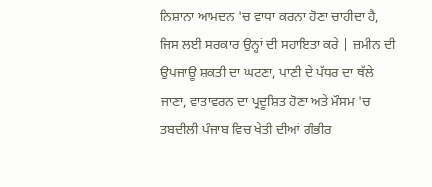ਨਿਸ਼ਾਨਾ ਆਮਦਨ 'ਚ ਵਾਧਾ ਕਰਨਾ ਹੋਣਾ ਚਾਹੀਦਾ ਹੈ, ਜਿਸ ਲਈ ਸਰਕਾਰ ਉਨ੍ਹਾਂ ਦੀ ਸਹਾਇਤਾ ਕਰੇ | ਜ਼ਮੀਨ ਦੀ ਉਪਜਾਊ ਸ਼ਕਤੀ ਦਾ ਘਟਣਾ, ਪਾਣੀ ਦੇ ਪੱਧਰ ਦਾ ਥੱਲੇ ਜਾਣਾ, ਵਾਤਾਵਰਨ ਦਾ ਪ੍ਰਦੂਸ਼ਿਤ ਹੋਣਾ ਅਤੇ ਮੌਸਮ 'ਚ ਤਬਦੀਲੀ ਪੰਜਾਬ ਵਿਚ ਖੇਤੀ ਦੀਆਂ ਗੰਭੀਰ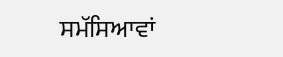ਸਮੱਸਿਆਵਾਂ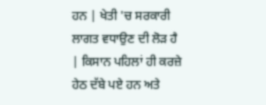ਹਨ | ਖੇਤੀ 'ਚ ਸਰਕਾਰੀ ਲਾਗਤ ਵਧਾਉਣ ਦੀ ਲੋੜ ਹੈ | ਕਿਸਾਨ ਪਹਿਲਾਂ ਹੀ ਕਰਜ਼ੇ ਹੇਠ ਦੱਬੇ ਪਏ ਹਨ ਅਤੇ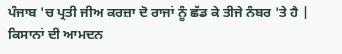ਪੰਜਾਬ 'ਚ ਪ੍ਰਤੀ ਜੀਅ ਕਰਜ਼ਾ ਦੋ ਰਾਜਾਂ ਨੂੰ ਛੱਡ ਕੇ ਤੀਜੇ ਨੰਬਰ 'ਤੇ ਹੈ | ਕਿਸਾਨਾਂ ਦੀ ਆਮਦਨ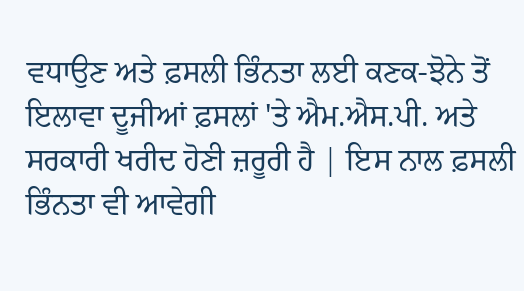ਵਧਾਉਣ ਅਤੇ ਫ਼ਸਲੀ ਭਿੰਨਤਾ ਲਈ ਕਣਕ-ਝੋਨੇ ਤੋਂ ਇਲਾਵਾ ਦੂਜੀਆਂ ਫ਼ਸਲਾਂ 'ਤੇ ਐਮ.ਐਸ.ਪੀ. ਅਤੇ ਸਰਕਾਰੀ ਖਰੀਦ ਹੋਣੀ ਜ਼ਰੂਰੀ ਹੈ | ਇਸ ਨਾਲ ਫ਼ਸਲੀ ਭਿੰਨਤਾ ਵੀ ਆਵੇਗੀ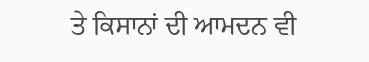ਤੇ ਕਿਸਾਨਾਂ ਦੀ ਆਮਦਨ ਵੀ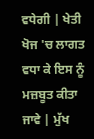ਵਧੇਗੀ | ਖੇਤੀ ਖੋਜ 'ਚ ਲਾਗਤ ਵਧਾ ਕੇ ਇਸ ਨੂੰ ਮਜ਼ਬੂਤ ਕੀਤਾ ਜਾਵੇ | ਮੁੱਖ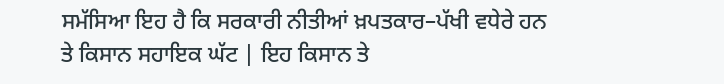ਸਮੱਸਿਆ ਇਹ ਹੈ ਕਿ ਸਰਕਾਰੀ ਨੀਤੀਆਂ ਖ਼ਪਤਕਾਰ–ਪੱਖੀ ਵਧੇਰੇ ਹਨ ਤੇ ਕਿਸਾਨ ਸਹਾਇਕ ਘੱਟ | ਇਹ ਕਿਸਾਨ ਤੇ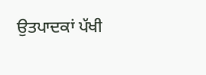ਉਤਪਾਦਕਾਂ ਪੱਖੀ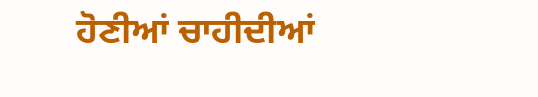ਹੋਣੀਆਂ ਚਾਹੀਦੀਆਂ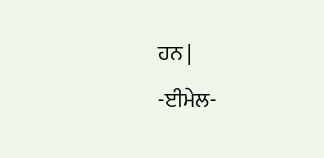ਹਨ |
-ਈਮੇਲ-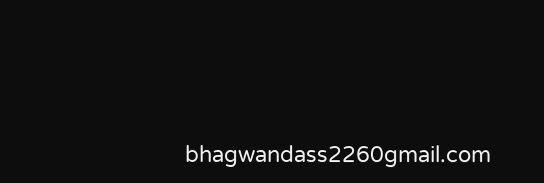bhagwandass2260gmail.com